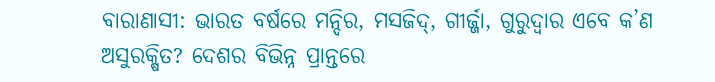ବାରାଣାସୀ: ଭାରତ ବର୍ଷରେ ମନ୍ଦିର, ମସଜିଦ୍, ଗୀର୍ଜ୍ଜା, ଗୁରୁଦ୍ୱାର ଏବେ କ’ଣ ଅସୁରକ୍ଷିତ? ଦେଶର ବିଭିନ୍ନ ପ୍ରାନ୍ତରେ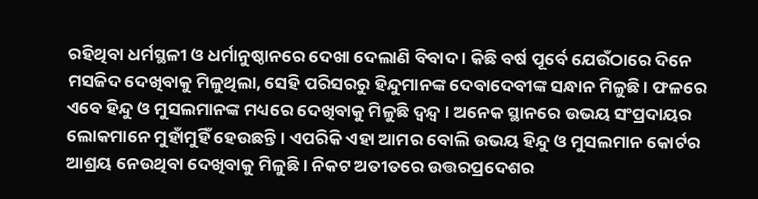ରହିଥିବା ଧର୍ମସ୍ଥଳୀ ଓ ଧର୍ମାନୁଷ୍ଠାନରେ ଦେଖା ଦେଲାଣି ବିବାଦ । କିଛି ବର୍ଷ ପୂର୍ବେ ଯେଉଁଠାରେ ଦିନେ ମସଜିଦ ଦେଖିବାକୁ ମିଳୁଥିଲା, ସେହି ପରିସରରୁ ହିନ୍ଦୁମାନଙ୍କ ଦେବାଦେବୀଙ୍କ ସନ୍ଧାନ ମିଳୁଛି । ଫଳରେ ଏବେ ହିନ୍ଦୁ ଓ ମୁସଲମାନଙ୍କ ମଧ୍ୟରେ ଦେଖିବାକୁ ମିଳୁଛି ଦ୍ୱନ୍ଦ୍ୱ । ଅନେକ ସ୍ଥାନରେ ଉଭୟ ସଂପ୍ରଦାୟର ଲୋକମାନେ ମୁହାଁମୁହିଁ ହେଉଛନ୍ତି । ଏପରିକି ଏହା ଆମର ବୋଲି ଉଭୟ ହିନ୍ଦୁ ଓ ମୁସଲମାନ କୋର୍ଟର ଆଶ୍ରୟ ନେଉଥିବା ଦେଖିବାକୁ ମିଳୁଛି । ନିକଟ ଅତୀତରେ ଉତ୍ତରପ୍ରଦେଶର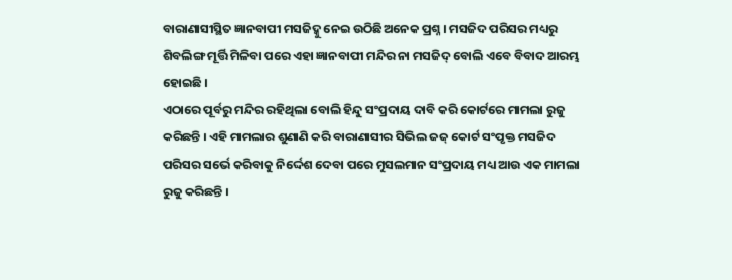ବାରାଣାସୀସ୍ଥିତ ଜ୍ଞାନବାପୀ ମସଜିଦ୍କୁ ନେଇ ଉଠିଛି ଅନେକ ପ୍ରଶ୍ନ । ମସଜିଦ ପରିସର ମଧ୍ୟରୁ ଶିବଲିଙ୍ଗ ମୂର୍ତ୍ତି ମିଳିବା ପରେ ଏହା ଜ୍ଞାନବାପୀ ମନ୍ଦିର ନା ମସଜିଦ୍ ବୋଲି ଏବେ ବିବାଦ ଆରମ୍ଭ ହୋଇଛି ।
ଏଠାରେ ପୂର୍ବରୁ ମନ୍ଦିର ରହିଥିଲା ବୋଲି ହିନ୍ଦୁ ସଂପ୍ରଦାୟ ଦାବି କରି କୋର୍ଟରେ ମାମଲା ରୁଜୁ କରିଛନ୍ତି । ଏହି ମାମଲାର ଶୁଣାଣି କରି ବାରାଣାସୀର ସିଭିଲ ଜଜ୍ କୋର୍ଟ ସଂପୃକ୍ତ ମସଜିଦ ପରିସର ସର୍ଭେ କରିବାକୁ ନିର୍ଦ୍ଦେଶ ଦେବା ପରେ ମୁସଲମାନ ସଂପ୍ରଦାୟ ମଧ୍ୟ ଆଉ ଏକ ମାମଲା ରୁଜୁ କରିଛନ୍ତି ।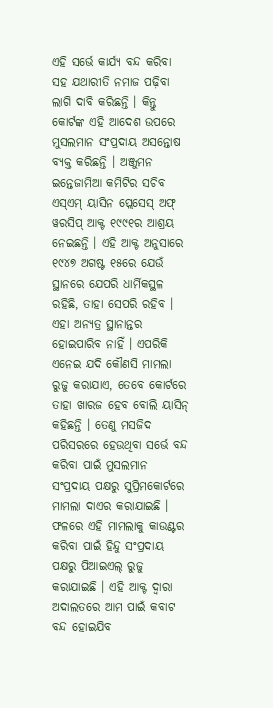ଏହି ସର୍ଭେ କାର୍ଯ୍ୟ ବନ୍ଦ କରିବା ସହ ଯଥାରୀତି ନମାଜ ପଢ଼ିବା ଲାଗି ଦାବି କରିଛନ୍ତି । କିନ୍ତୁ କୋର୍ଟଙ୍କ ଏହି ଆଦେଶ ଉପରେ ମୁସଲମାନ ସଂପ୍ରଦାୟ ଅସନ୍ତୋଷ ବ୍ୟକ୍ତ କରିଛନ୍ତି । ଅଞ୍ଜୁମନ ଇନ୍ତେଜାମିଆ କମିଟିର ସଚିବ ଏସ୍ଏମ୍ ୟାସିନ ପ୍ଲେସେସ୍ ଅଫ୍ ୱରସିପ୍ ଆକ୍ଟ ୧୯୯୧ର ଆଶ୍ରୟ ନେଇଛନ୍ତି । ଏହି ଆକ୍ଟ ଅନୁସାରେ ୧୯୪୭ ଅଗଷ୍ଟ ୧୫ରେ ଯେଉଁ ସ୍ଥାନରେ ଯେପରି ଧାର୍ମିକସ୍ଥଳ ରହିଛି, ତାହା ସେପରି ରହିବ ।
ଏହା ଅନ୍ୟତ୍ର ସ୍ଥାନାନ୍ତର ହୋଇପାରିବ ନାହିଁ । ଏପରିକି ଏନେଇ ଯଦି କୌଣସି ମାମଲା ରୁଜୁ କରାଯାଏ, ତେବେ କୋର୍ଟରେ ତାହା ଖାରଜ ହେବ ବୋଲି ୟାସିନ୍ କହିଛନ୍ତି । ତେଣୁ ମସଜିଦ ପରିସରରେ ହେଉଥିବା ସର୍ଭେ ବନ୍ଦ କରିବା ପାଇଁ ମୁସଲମାନ ସଂପ୍ରଦାୟ ପକ୍ଷରୁ ସୁପ୍ରିମକୋର୍ଟରେ ମାମଲା ଦାଏର କରାଯାଇଛି । ଫଳରେ ଏହି ମାମଲାକୁ କାଉଣ୍ଟର କରିବା ପାଇଁ ହିନ୍ଦୁ ସଂପ୍ରଦାୟ ପକ୍ଷରୁ ପିଆଇଏଲ୍ ରୁଜୁ କରାଯାଇଛି । ଏହି ଆକ୍ଟ ଦ୍ୱାରା ଅଦାଲତରେ ଆମ ପାଇଁ କବାଟ ବନ୍ଦ ହୋଇଯିବ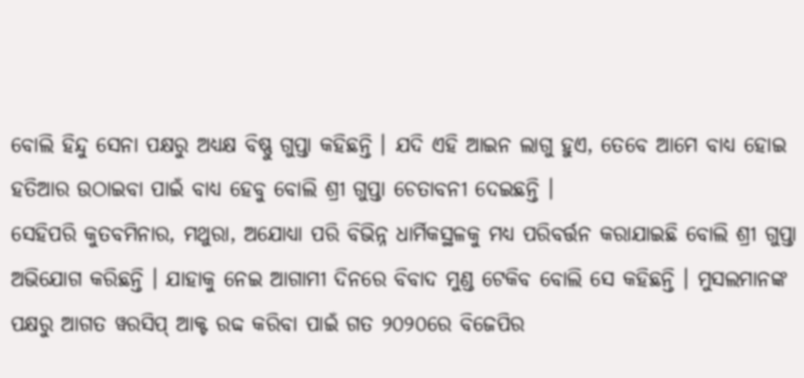ବୋଲି ହିନ୍ଦୁ ସେନା ପକ୍ଷରୁ ଅଧ୍ୟକ୍ଷ ବିଷ୍ଣୁ ଗୁପ୍ତା କହିଛନ୍ତି । ଯଦି ଏହି ଆଇନ ଲାଗୁ ହୁଏ, ତେବେ ଆମେ ବାଧ୍ୟ ହୋଇ ହତିଆର ଉଠାଇବା ପାଇଁ ବାଧ୍ୟ ହେବୁ ବୋଲି ଶ୍ରୀ ଗୁପ୍ତା ଚେତାବନୀ ଦେଇଛନ୍ତି ।
ସେହିପରି କୁତବମିନାର, ମଥୁରା, ଅଯୋଧ୍ୟା ପରି ବିଭିନ୍ନ ଧାର୍ମିକସ୍ଥଳକୁ ମଧ୍ୟ ପରିବର୍ତ୍ତନ କରାଯାଇଛି ବୋଲି ଶ୍ରୀ ଗୁପ୍ତା ଅଭିଯୋଗ କରିଛନ୍ତି । ଯାହାକୁ ନେଇ ଆଗାମୀ ଦିନରେ ବିବାଦ ମୁଣ୍ଡ ଟେକିବ ବୋଲି ସେ କହିଛନ୍ତି । ମୁସଲମାନଙ୍କ ପକ୍ଷରୁ ଆଗତ ୱରସିପ୍ ଆକ୍ଟ ରବ୍ଦ କରିବା ପାଇଁ ଗତ ୨୦୨୦ରେ ବିଜେପିର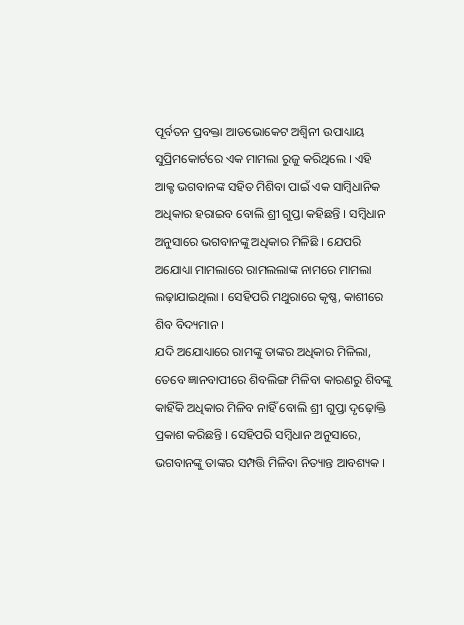ପୂର୍ବତନ ପ୍ରବକ୍ତା ଆଡଭୋକେଟ ଅଶ୍ୱିନୀ ଉପାଧ୍ୟାୟ ସୁପ୍ରିମକୋର୍ଟରେ ଏକ ମାମଲା ରୁଜୁ କରିଥିଲେ । ଏହି ଆକ୍ଟ ଭଗବାନଙ୍କ ସହିତ ମିଶିବା ପାଇଁ ଏକ ସାମ୍ବିଧାନିକ ଅଧିକାର ହରାଇବ ବୋଲି ଶ୍ରୀ ଗୁପ୍ତା କହିଛନ୍ତି । ସମ୍ବିଧାନ ଅନୁସାରେ ଭଗବାନଙ୍କୁ ଅଧିକାର ମିଳିଛି । ଯେପରି ଅଯୋଧ୍ୟା ମାମଲାରେ ରାମଲଲାଙ୍କ ନାମରେ ମାମଲା ଲଢ଼ାଯାଇଥିଲା । ସେହିପରି ମଥୁରାରେ କୃଷ୍ଣ, କାଶୀରେ ଶିବ ବିଦ୍ୟମାନ ।
ଯଦି ଅଯୋଧ୍ୟାରେ ରାମଙ୍କୁ ତାଙ୍କର ଅଧିକାର ମିଳିଲା, ତେବେ ଜ୍ଞାନବାପୀରେ ଶିବଲିଙ୍ଗ ମିଳିବା କାରଣରୁ ଶିବଙ୍କୁ କାହିଁକି ଅଧିକାର ମିଳିବ ନାହିଁ ବୋଲି ଶ୍ରୀ ଗୁପ୍ତା ଦୃଢ଼ୋକ୍ତି ପ୍ରକାଶ କରିଛନ୍ତି । ସେହିପରି ସମ୍ବିଧାନ ଅନୁସାରେ, ଭଗବାନଙ୍କୁ ତାଙ୍କର ସମ୍ପତ୍ତି ମିଳିବା ନିତ୍ୟାନ୍ତ ଆବଶ୍ୟକ ।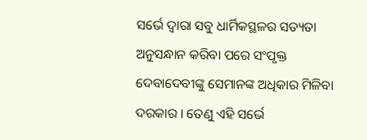ସର୍ଭେ ଦ୍ୱାରା ସବୁ ଧାର୍ମିକସ୍ଥଳର ସତ୍ୟତା ଅନୁସନ୍ଧାନ କରିବା ପରେ ସଂପୃକ୍ତ ଦେବାଦେବୀଙ୍କୁ ସେମାନଙ୍କ ଅଧିକାର ମିଳିବା ଦରକାର । ତେଣୁ ଏହି ସର୍ଭେ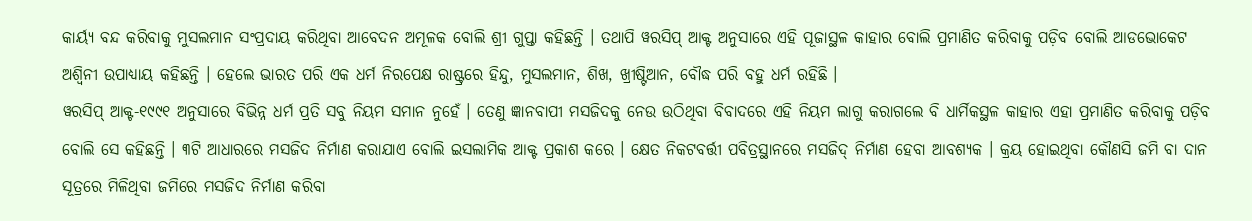କାର୍ୟ୍ୟ ବନ୍ଦ କରିବାକୁ ମୁସଲମାନ ସଂପ୍ରଦାୟ କରିଥିବା ଆବେଦନ ଅମୂଳକ ବୋଲି ଶ୍ରୀ ଗୁପ୍ତା କହିଛନ୍ତି । ତଥାପି ୱରସିପ୍ ଆକ୍ଟ ଅନୁସାରେ ଏହି ପୂଜାସ୍ଥଳ କାହାର ବୋଲି ପ୍ରମାଣିତ କରିବାକୁ ପଡ଼ିବ ବୋଲି ଆଡଭୋକେଟ ଅଶ୍ୱିନୀ ଉପାଧ୍ୟାୟ କହିଛନ୍ତି । ହେଲେ ଭାରତ ପରି ଏକ ଧର୍ମ ନିରପେକ୍ଷ ରାଷ୍ଟ୍ରରେ ହିନ୍ଦୁ, ମୁସଲମାନ, ଶିଖ, ଖ୍ରୀଷ୍ଟିଆନ, ବୌଦ୍ଧ ପରି ବହୁ ଧର୍ମ ରହିଛି ।
ୱରସିପ୍ ଆକ୍ଟ-୧୯୯୧ ଅନୁସାରେ ବିଭିନ୍ନ ଧର୍ମ ପ୍ରତି ସବୁ ନିୟମ ସମାନ ନୁହେଁ । ତେଣୁ ଜ୍ଞାନବାପୀ ମସଜିଦକୁ ନେଉ ଉଠିଥିବା ବିବାଦରେ ଏହି ନିୟମ ଲାଗୁ କରାଗଲେ ବି ଧାର୍ମିକସ୍ଥଳ କାହାର ଏହା ପ୍ରମାଣିତ କରିବାକୁ ପଡ଼ିବ ବୋଲି ସେ କହିଛନ୍ତି । ୩ଟି ଆଧାରରେ ମସଜିଦ ନିର୍ମାଣ କରାଯାଏ ବୋଲି ଇସଲାମିକ ଆକ୍ଟ ପ୍ରକାଶ କରେ । କ୍ଷେତ ନିକଟବର୍ତ୍ତୀ ପବିତ୍ରସ୍ଥାନରେ ମସଜିଦ୍ ନିର୍ମାଣ ହେବା ଆବଶ୍ୟକ । କ୍ରୟ ହୋଇଥିବା କୌଣସି ଜମି ବା ଦାନ ସୂତ୍ରରେ ମିଳିଥିବା ଜମିରେ ମସଜିଦ ନିର୍ମାଣ କରିବା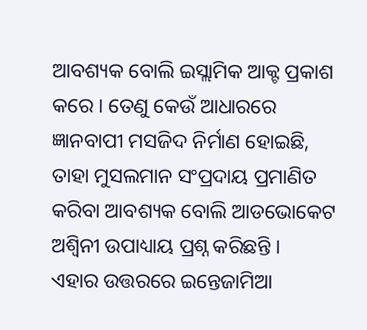ଆବଶ୍ୟକ ବୋଲି ଇସ୍ଲାମିକ ଆକ୍ଟ ପ୍ରକାଶ କରେ । ତେଣୁ କେଉଁ ଆଧାରରେ ଜ୍ଞାନବାପୀ ମସଜିଦ ନିର୍ମାଣ ହୋଇଛି, ତାହା ମୁସଲମାନ ସଂପ୍ରଦାୟ ପ୍ରମାଣିତ କରିବା ଆବଶ୍ୟକ ବୋଲି ଆଡଭୋକେଟ ଅଶ୍ୱିନୀ ଉପାଧ୍ୟାୟ ପ୍ରଶ୍ନ କରିଛନ୍ତି ।
ଏହାର ଉତ୍ତରରେ ଇନ୍ତେଜାମିଆ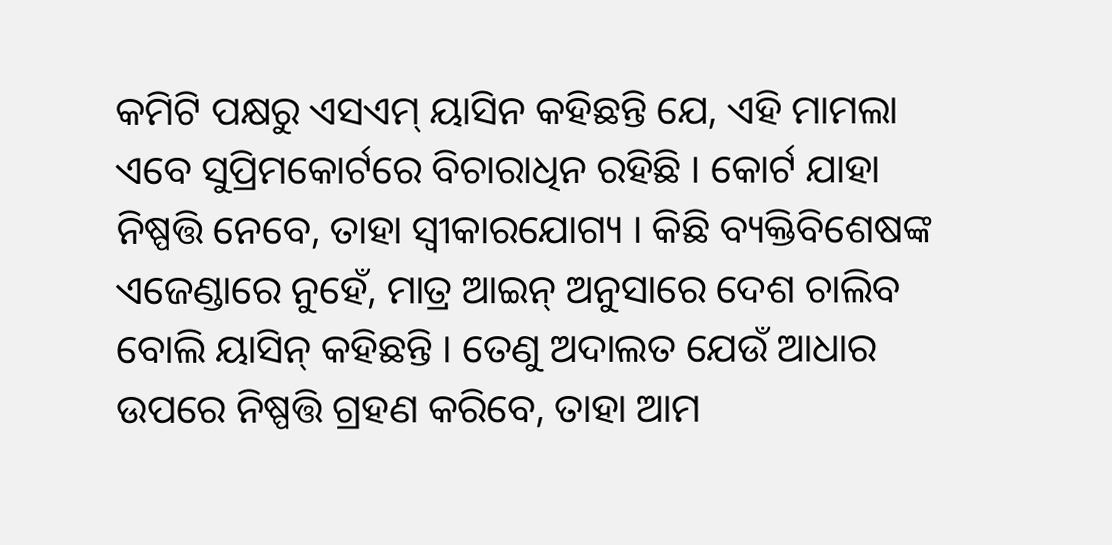କମିଟି ପକ୍ଷରୁ ଏସଏମ୍ ୟାସିନ କହିଛନ୍ତି ଯେ, ଏହି ମାମଲା ଏବେ ସୁପ୍ରିମକୋର୍ଟରେ ବିଚାରାଧିନ ରହିଛି । କୋର୍ଟ ଯାହା ନିଷ୍ପତ୍ତି ନେବେ, ତାହା ସ୍ୱୀକାରଯୋଗ୍ୟ । କିଛି ବ୍ୟକ୍ତିବିଶେଷଙ୍କ ଏଜେଣ୍ଡାରେ ନୁହେଁ, ମାତ୍ର ଆଇନ୍ ଅନୁସାରେ ଦେଶ ଚାଲିବ ବୋଲି ୟାସିନ୍ କହିଛନ୍ତି । ତେଣୁ ଅଦାଲତ ଯେଉଁ ଆଧାର ଉପରେ ନିଷ୍ପତ୍ତି ଗ୍ରହଣ କରିବେ, ତାହା ଆମ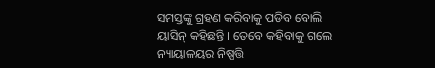ସମସ୍ତଙ୍କୁ ଗ୍ରହଣ କରିବାକୁ ପଡିବ ବୋଲି ୟାସିନ୍ କହିଛନ୍ତି । ତେବେ କହିବାକୁ ଗଲେ ନ୍ୟାୟାଳୟର ନିଷ୍ପତ୍ତି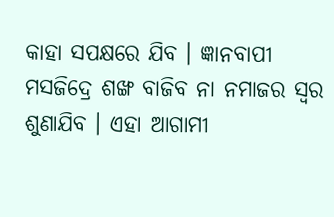କାହା ସପକ୍ଷରେ ଯିବ । ଜ୍ଞାନବାପୀ ମସଜିଦ୍ରେ ଶଙ୍ଖ ବାଜିବ ନା ନମାଜର ସ୍ୱର ଶୁଣାଯିବ । ଏହା ଆଗାମୀ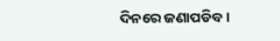ଦିନରେ ଜଣାପଡିବ ।